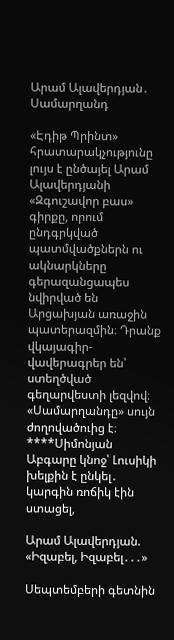Արամ Ալավերդյան․ Սամարղանդ

«Էդիթ Պրինտ» հրատարակչությունը լույս է ընծայել Արամ Ալավերդյանի «Զգուշավոր բաս» գիրքը, որում ընդգրկված պատմվածքներն ու ակնարկները գերազանցապես նվիրված են Արցախյան առաջին պատերազմին։ Դրանք վկայագիր-վավերագրեր են՝ ստեղծված գեղարվեստի լեզվով։ «Սամարղանդը» սույն ժողովածուից է։ ****Սիմոնյան Աբգարը կնոջ՝ Լուսիկի խելքին է ընկել․ կարգին ռոճիկ էին ստացել,

Արամ Ալավերդյան. «Իզաբել, Իզաբել․․․»

Սեպտեմբերի գետնին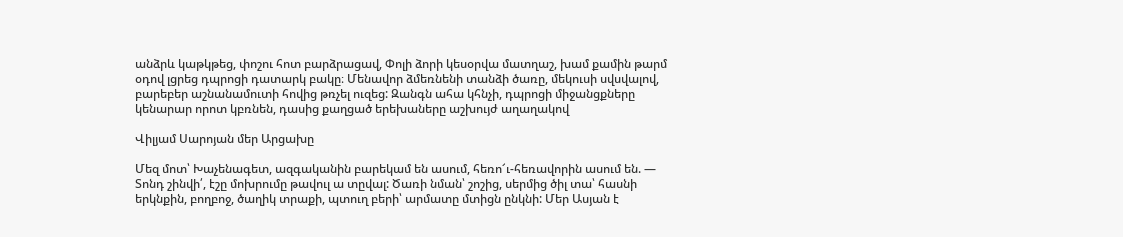անձրև կաթկթեց, փոշու հոտ բարձրացավ, Փոլի ձորի կեսօրվա մատղաշ, խամ քամին թարմ օդով լցրեց դպրոցի դատարկ բակը։ Մենավոր ձմեռնենի տանձի ծառը, մեկուսի սվսվալով, բարեբեր աշնանամուտի հովից թռչել ուզեց: Զանգն ահա կհնչի, դպրոցի միջանցքները կենարար որոտ կբռնեն, դասից քաղցած երեխաները աշխույժ աղաղակով

Վիլյամ Սարոյան մեր Արցախը

Մեզ մոտ՝ Խաչենագետ, ազգականին բարեկամ են ասում, հեռո՜ւ-հեռավորին ասում են. — Տոնդ շինվի՛, էշը մոխրումը թավուլ ա տըվալ: Ծառի նման՝ շոշից, սերմից ծիլ տա՝ հասնի երկնքին, բողբոջ, ծաղիկ տրաքի, պտուղ բերի՝ արմատը մտիցն ընկնի: Մեր Ասյան է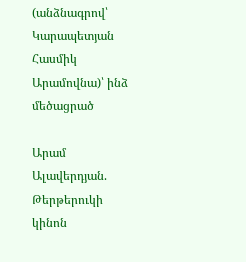(անձնագրով՝ Կարապետյան Հասմիկ Արամովնա)՝ ինձ մեծացրած

Արամ Ալավերդյան. Թերթերուկի կինոն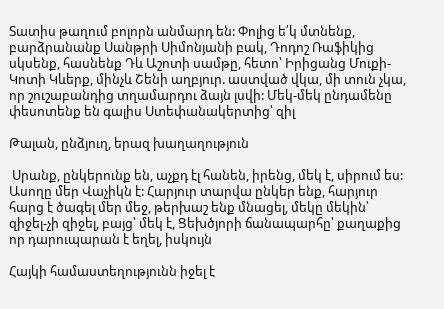Տատիս թաղում բոլորն անմարդ են: Փոլից ե՛կ մտնենք, բարձրանանք Սանթրի Սիմոնյանի բակ, Դոդոշ Ռաֆիկից սկսենք, հասնենք Դև Աշոտի սամթը, հետո՝ Իրիցանց Մուքի-Կոտի Կևերք, մինչև Շենի աղբյուր. աստված վկա, մի տուն չկա, որ շուշաբանդից տղամարդու ձայն լսվի: Մեկ-մեկ ընդամենը փեսոտենք են գալիս Ստեփանակերտից՝ զիլ

Թալան, ընձյուղ, երազ խաղաղություն

 Սրանք, ընկերունք են, աչքդ էլ հանեն, իրենց, մեկ է, սիրում ես: Ասողը մեր Վաչիկն է: Հարյուր տարվա ընկեր ենք, հարյուր հարց է ծագել մեր մեջ, թերխաշ ենք մնացել, մեկը մեկին՝ զիջել-չի զիջել, բայց՝ մեկ է, Ցեխծյորի ճանապարհը՝ քաղաքից որ դարուպարան է եղել, իսկույն

Հայկի համաստեղությունն իջել է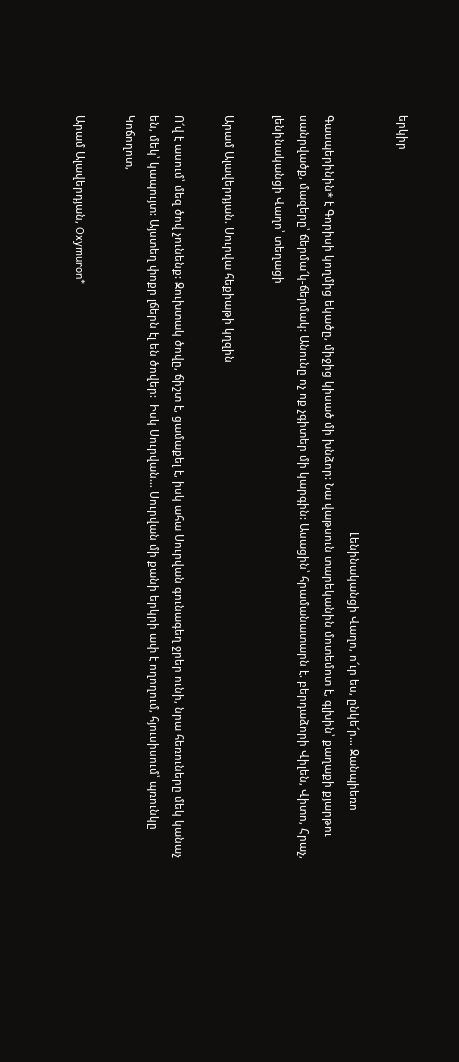երկիր

                                                                                                                                           Լենինականցի Վաղո, ո՜ւր ես, ընկե՜ր… Ջանպիեռո Գասպերինին* է Գորիսի կողմից եկածը, միջից կիսած մի խնձոր: Նա վաթսուն տարեկանին մոտեմոտ է, գլխին՝ քաղաքի քյարթու սանրվածք, մազերը՝ ճերմա՜կ-ճերմակ: Անունը ոչ ոք չգիտեր մի կարգին: Ասացին՝ հրամանատարն է. բերդաձորի Վիլեն, Վիտո, Հրաչ, լենինականցի Վաղո՝ տեղացի

Արամ Ալավերդյան. Սուրվա հեքիաթի կղզին

Ո՜վ է ասում՝ մեզ ծով չունենք: Ջուխտակ ծովը, ճիշտ է, ցամաքել է, իսկ ահա Սուրվան գունագեղ ջրեր ունի, նրա հեռուները մեկ կանաչ են, մեկ՝ կապույտ: Այստեղ փոքր լճերն էլ են ծովեր:  Իսկ Սուրվան… Սուրվան մի քանի երկրի ափ է ողողում, հյուսիսում՝ պռունկը Կոճողոտ,

Արամ Ալավերդյան, Oxymuron*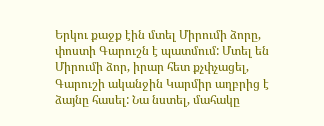Երկու քաջք էին մտել Միրումի ձորը, փոստի Գարուշն է պատմում: Մտել են Միրումի ձոր, իրար հետ քչփչացել, Գարուշի ականջին Կարմիր աղբրից է ձայնը հասել: Նա նստել, մահակը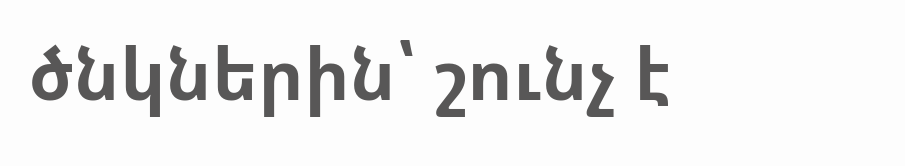ծնկներին՝ շունչ է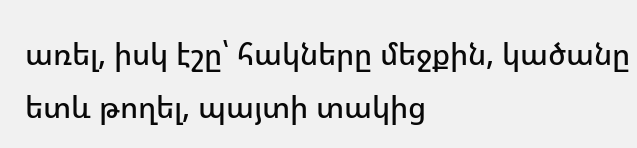առել, իսկ էշը՝ հակները մեջքին, կածանը ետև թողել, պայտի տակից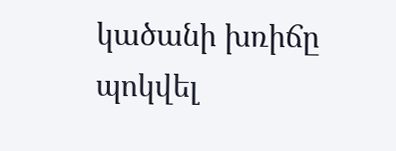կածանի խռիճը պոկվել